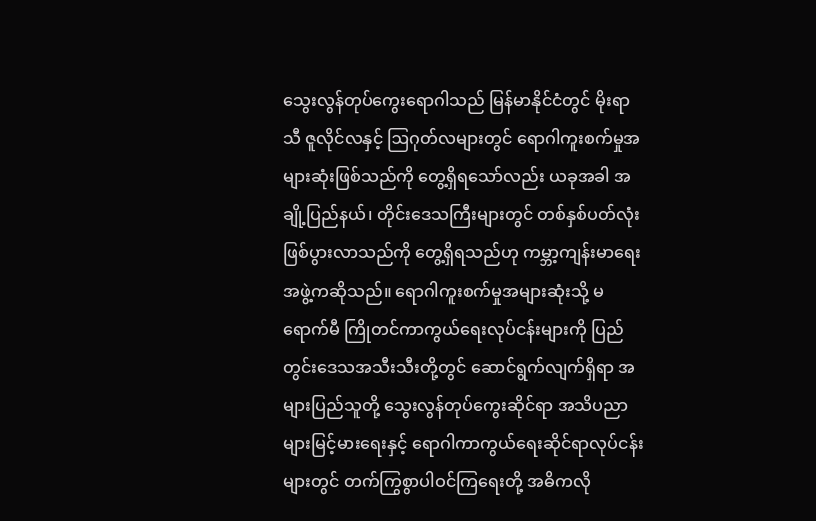သွေးလွန်တုပ်ကွေးရောဂါသည် မြန်မာနိုင်ငံတွင် မိုးရာသီ ဇူလိုင်လနှင့် ဩဂုတ်လများတွင် ရောဂါကူးစက်မှုအများဆုံးဖြစ်သည်ကို တွေ့ရှိရသော်လည်း ယခုအခါ အချို့ပြည်နယ်၊ တိုင်းဒေသကြီးများတွင် တစ်နှစ်ပတ်လုံးဖြစ်ပွားလာသည်ကို တွေ့ရှိရသည်ဟု ကမ္ဘာ့ကျန်းမာရေးအဖွဲ့ကဆိုသည်။ ရောဂါကူးစက်မှုအများဆုံးသို့ မရောက်မီ ကြိုတင်ကာကွယ်ရေးလုပ်ငန်းများကို ပြည်တွင်းဒေသအသီးသီးတို့တွင် ဆောင်ရွက်လျက်ရှိရာ အများပြည်သူတို့ သွေးလွန်တုပ်ကွေးဆိုင်ရာ အသိပညာများမြင့်မားရေးနှင့် ရောဂါကာကွယ်ရေးဆိုင်ရာလုပ်ငန်းများတွင် တက်ကြွစွာပါဝင်ကြရေးတို့ အဓိကလို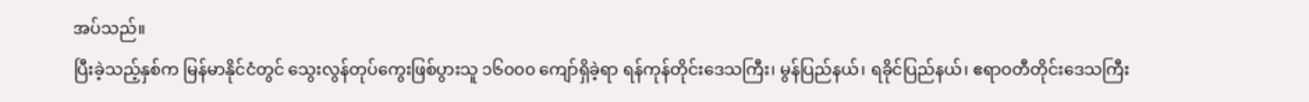အပ်သည်။
ပြီးခဲ့သည့်နှစ်က မြန်မာနိုင်ငံတွင် သွေးလွန်တုပ်ကွေးဖြစ်ပွားသူ ၁၆၀၀၀ ကျော်ရှိခဲ့ရာ ရန်ကုန်တိုင်းဒေသကြီး၊ မွန်ပြည်နယ်၊ ရခိုင်ပြည်နယ်၊ ဧရာဝတီတိုင်းဒေသကြီး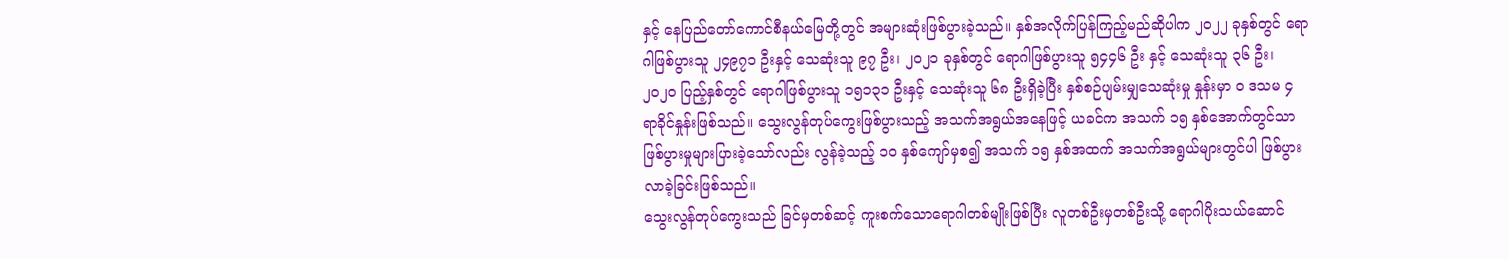နှင့် နေပြည်တော်ကောင်စီနယ်မြေတို့တွင် အများဆုံးဖြစ်ပွားခဲ့သည်။ နှစ်အလိုက်ပြန်ကြည့်မည်ဆိုပါက ၂၀၂၂ ခုနှစ်တွင် ရောဂါဖြစ်ပွားသူ ၂၄၉၇၁ ဦးနှင့် သေဆုံးသူ ၉၇ ဦး၊ ၂၀၂၁ ခုနှစ်တွင် ရောဂါဖြစ်ပွားသူ ၅၄၄၆ ဦး နှင့် သေဆုံးသူ ၃၆ ဦး၊ ၂၀၂၀ ပြည့်နှစ်တွင် ရောဂါဖြစ်ပွားသူ ၁၅၁၃၁ ဦးနှင့် သေဆုံးသူ ၆၈ ဦးရှိခဲ့ပြီး နှစ်စဉ်ပျမ်းမျှသေဆုံးမှု နှုန်းမှာ ၀ ဒသမ ၄ ရာခိုင်နှုန်းဖြစ်သည်။ သွေးလွန်တုပ်ကွေးဖြစ်ပွားသည့် အသက်အရွယ်အနေဖြင့် ယခင်က အသက် ၁၅ နှစ်အောက်တွင်သာ ဖြစ်ပွားမှုများပြားခဲ့သော်လည်း လွန်ခဲ့သည့် ၁၀ နှစ်ကျော်မှစ၍ အသက် ၁၅ နှစ်အထက် အသက်အရွယ်များတွင်ပါ ဖြစ်ပွားလာခဲ့ခြင်းဖြစ်သည်။
သွေးလွန်တုပ်ကွေးသည် ခြင်မှတစ်ဆင့် ကူးစက်သောရောဂါတစ်မျိုးဖြစ်ပြီး လူတစ်ဦးမှတစ်ဦးသို့ ရောဂါပိုးသယ်ဆောင်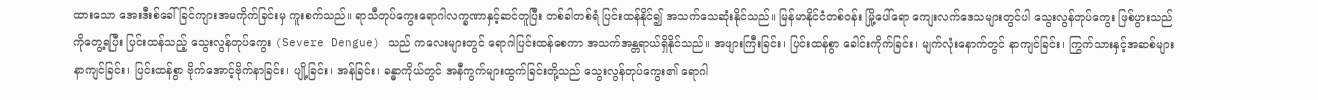ထားသော အေးဒီးစ်ခေါ် ခြင်ကျားအမကိုက်ခြင်းမှ ကူးစက်သည်။ ရာသီတုပ်ကွေးရောဂါလက္ခဏာနှင့်ဆင်တူပြီး တစ်ခါတစ်ရံ ပြင်းထန်နိုင်၍ အသက်သေဆုံးနိုင်သည်။ မြန်မာနိုင်ငံတစ်ဝန်း မြို့ပေါ်ရော ကျေးလက်ဒေသများတွင်ပါ သွေးလွန်တုပ်ကွေး ဖြစ်ပွားသည်ကိုတွေ့ရပြီး ပြင်းထန်သည့် သွေးလွန်တုပ်ကွေး (Severe Dengue) သည် ကလေးများတွင် ရောဂါပြင်းထန်စေကာ အသက်အန္တရာယ်ရှိနိုင်သည်။ အဖျားကြီးခြင်း၊ ပြင်းထန်စွာ ခေါင်းကိုက်ခြင်း၊ မျက်လုံးနောက်တွင် နာကျင်ခြင်း၊ ကြွက်သားနှင့်အဆစ်များနာကျင်ခြင်း၊ ပြင်းထန်စွာ ဗိုက်အောင့်ဗိုက်နာခြင်း၊ ပျို့ခြင်း၊ အန်ခြင်း၊ ခန္ဓာကိုယ်တွင် အနီကွက်များထွက်ခြင်းတို့သည် သွေးလွန်တုပ်ကွေး၏ ရောဂါ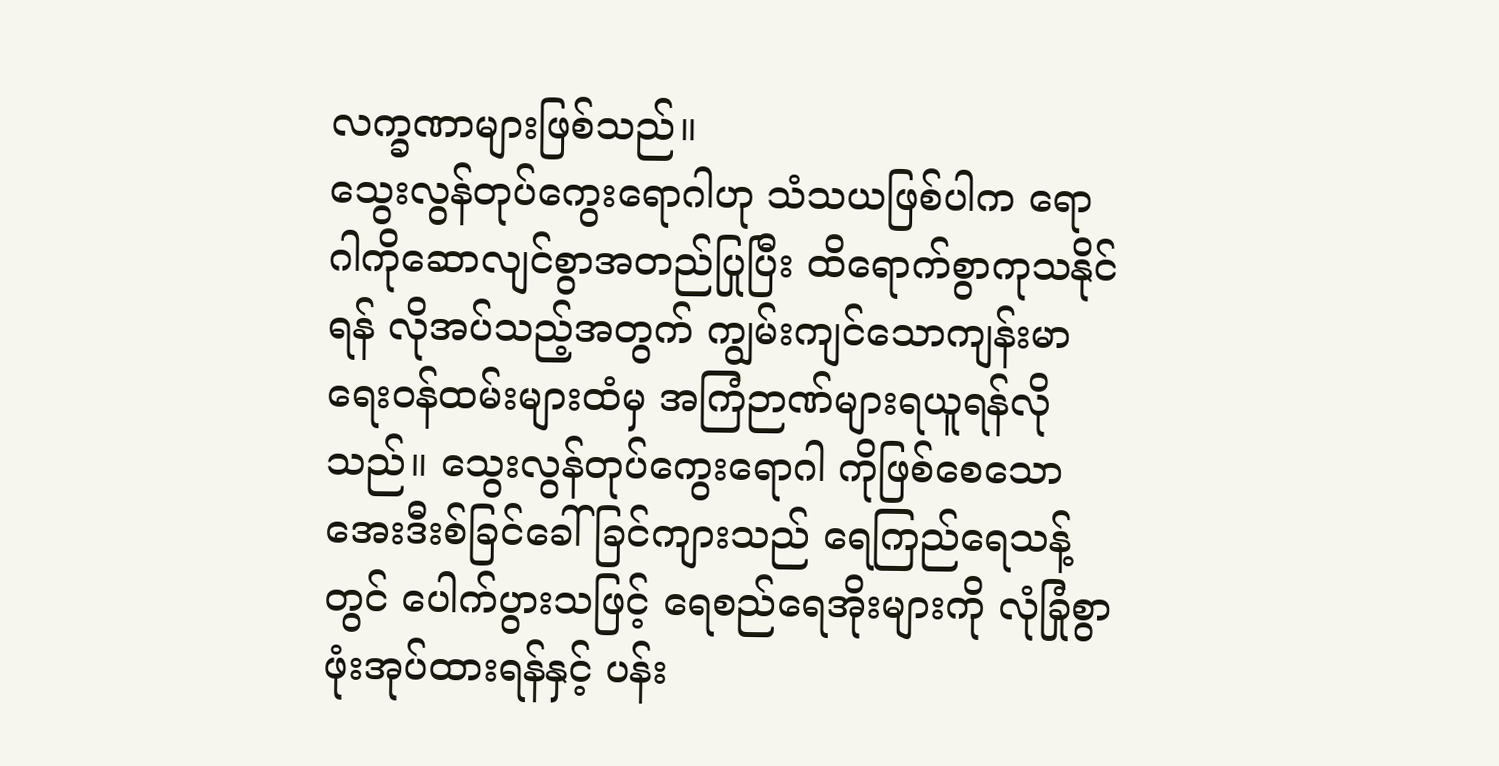လက္ခဏာများဖြစ်သည်။
သွေးလွန်တုပ်ကွေးရောဂါဟု သံသယဖြစ်ပါက ရောဂါကိုဆောလျင်စွာအတည်ပြုပြီး ထိရောက်စွာကုသနိုင်ရန် လိုအပ်သည့်အတွက် ကျွမ်းကျင်သောကျန်းမာရေးဝန်ထမ်းများထံမှ အကြံဉာဏ်များရယူရန်လိုသည်။ သွေးလွန်တုပ်ကွေးရောဂါ ကိုဖြစ်စေသော အေးဒီးစ်ခြင်ခေါ် ခြင်ကျားသည် ရေကြည်ရေသန့်တွင် ပေါက်ပွားသဖြင့် ရေစည်ရေအိုးများကို လုံခြုံစွာဖုံးအုပ်ထားရန်နှင့် ပန်း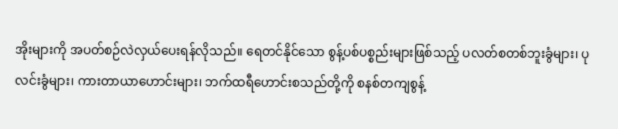အိုးများကို အပတ်စဉ်လဲလှယ်ပေးရန်လိုသည်။ ရေတင်နိုင်သော စွန့်ပစ်ပစ္စည်းများဖြစ်သည့် ပလတ်စတစ်ဘူးခွံများ၊ ပုလင်းခွံများ၊ ကားတာယာဟောင်းများ၊ ဘက်ထရီဟောင်းစသည်တို့ကို စနစ်တကျစွန့်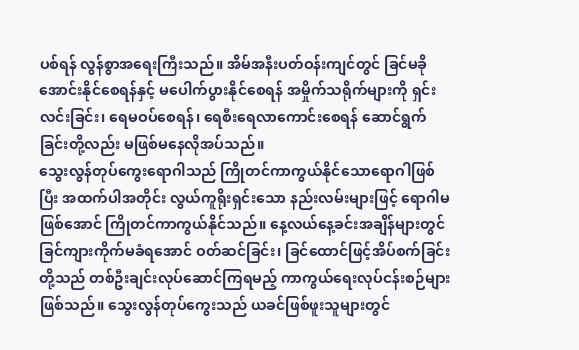ပစ်ရန် လွန်စွာအရေးကြီးသည်။ အိမ်အနီးပတ်ဝန်းကျင်တွင် ခြင်မခိုအောင်းနိုင်စေရန်နှင့် မပေါက်ပွားနိုင်စေရန် အမှိုက်သရိုက်များကို ရှင်းလင်းခြင်း၊ ရေမဝပ်စေရန်၊ ရေစီးရေလာကောင်းစေရန် ဆောင်ရွက်ခြင်းတို့လည်း မဖြစ်မနေလိုအပ်သည်။
သွေးလွန်တုပ်ကွေးရောဂါသည် ကြိုတင်ကာကွယ်နိုင်သောရောဂါဖြစ်ပြီး အထက်ပါအတိုင်း လွယ်ကူရိုးရှင်းသော နည်းလမ်းများဖြင့် ရောဂါမဖြစ်အောင် ကြိုတင်ကာကွယ်နိုင်သည်။ နေ့လယ်နေ့ခင်းအချိန်များတွင် ခြင်ကျားကိုက်မခံရအောင် ဝတ်ဆင်ခြင်း၊ ခြင်ထောင်ဖြင့်အိပ်စက်ခြင်းတို့သည် တစ်ဦးချင်းလုပ်ဆောင်ကြရမည့် ကာကွယ်ရေးလုပ်ငန်းစဉ်များဖြစ်သည်။ သွေးလွန်တုပ်ကွေးသည် ယခင်ဖြစ်ဖူးသူများတွင်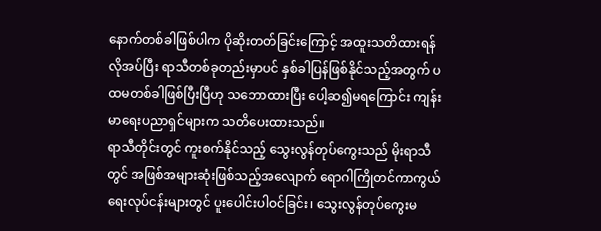နောက်တစ်ခါဖြစ်ပါက ပိုဆိုးတတ်ခြင်းကြောင့် အထူးသတိထားရန်လိုအပ်ပြီး ရာသီတစ်ခုတည်းမှာပင် နှစ်ခါပြန်ဖြစ်နိုင်သည့်အတွက် ပထမတစ်ခါဖြစ်ပြီးပြီဟု သဘောထားပြီး ပေါ့ဆ၍မရကြောင်း ကျန်းမာရေးပညာရှင်များက သတိပေးထားသည်။
ရာသီတိုင်းတွင် ကူးစက်နိုင်သည့် သွေးလွန်တုပ်ကွေးသည် မိုးရာသီတွင် အဖြစ်အများဆုံးဖြစ်သည့်အလျောက် ရောဂါကြိုတင်ကာကွယ်ရေးလုပ်ငန်းများတွင် ပူးပေါင်းပါဝင်ခြင်း၊ သွေးလွန်တုပ်ကွေးမ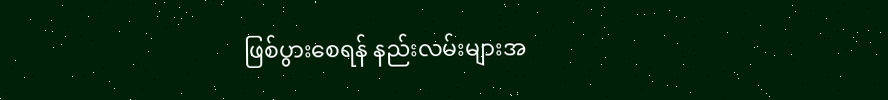ဖြစ်ပွားစေရန် နည်းလမ်းများအ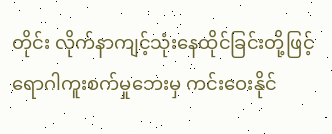တိုင်း လိုက်နာကျင့်သုံးနေထိုင်ခြင်းတို့ဖြင့် ရောဂါကူးစက်မှုဘေးမှ ကင်းဝေးနိုင်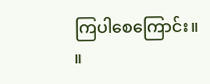ကြပါစေကြောင်း။ ။